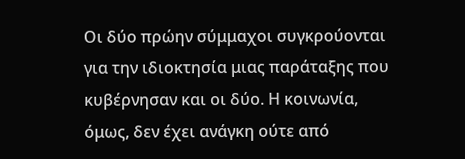Οι δύο πρώην σύμμαχοι συγκρούονται για την ιδιοκτησία μιας παράταξης που κυβέρνησαν και οι δύο. Η κοινωνία, όμως, δεν έχει ανάγκη ούτε από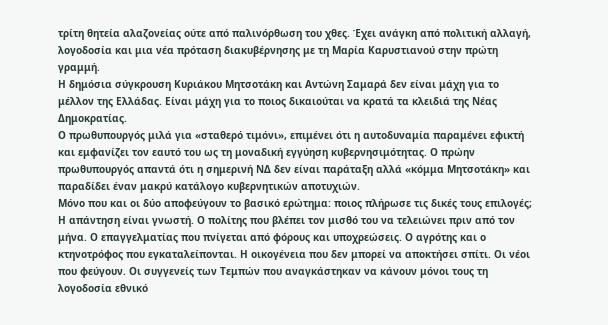τρίτη θητεία αλαζονείας ούτε από παλινόρθωση του χθες. Έχει ανάγκη από πολιτική αλλαγή, λογοδοσία και μια νέα πρόταση διακυβέρνησης με τη Μαρία Καρυστιανού στην πρώτη γραμμή.
Η δημόσια σύγκρουση Κυριάκου Μητσοτάκη και Αντώνη Σαμαρά δεν είναι μάχη για το μέλλον της Ελλάδας. Είναι μάχη για το ποιος δικαιούται να κρατά τα κλειδιά της Νέας Δημοκρατίας.
Ο πρωθυπουργός μιλά για «σταθερό τιμόνι», επιμένει ότι η αυτοδυναμία παραμένει εφικτή και εμφανίζει τον εαυτό του ως τη μοναδική εγγύηση κυβερνησιμότητας. Ο πρώην πρωθυπουργός απαντά ότι η σημερινή ΝΔ δεν είναι παράταξη αλλά «κόμμα Μητσοτάκη» και παραδίδει έναν μακρύ κατάλογο κυβερνητικών αποτυχιών.
Μόνο που και οι δύο αποφεύγουν το βασικό ερώτημα: ποιος πλήρωσε τις δικές τους επιλογές;
Η απάντηση είναι γνωστή. Ο πολίτης που βλέπει τον μισθό του να τελειώνει πριν από τον μήνα. Ο επαγγελματίας που πνίγεται από φόρους και υποχρεώσεις. Ο αγρότης και ο κτηνοτρόφος που εγκαταλείπονται. Η οικογένεια που δεν μπορεί να αποκτήσει σπίτι. Οι νέοι που φεύγουν. Οι συγγενείς των Τεμπών που αναγκάστηκαν να κάνουν μόνοι τους τη λογοδοσία εθνικό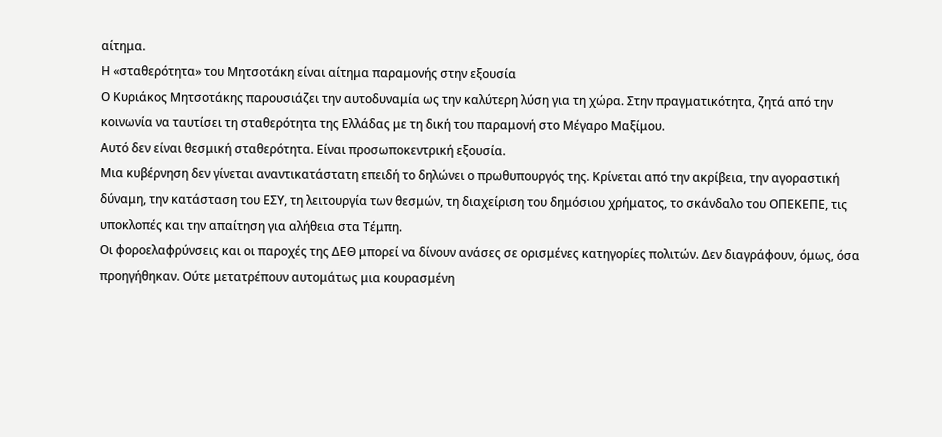αίτημα.
Η «σταθερότητα» του Μητσοτάκη είναι αίτημα παραμονής στην εξουσία
Ο Κυριάκος Μητσοτάκης παρουσιάζει την αυτοδυναμία ως την καλύτερη λύση για τη χώρα. Στην πραγματικότητα, ζητά από την κοινωνία να ταυτίσει τη σταθερότητα της Ελλάδας με τη δική του παραμονή στο Μέγαρο Μαξίμου.
Αυτό δεν είναι θεσμική σταθερότητα. Είναι προσωποκεντρική εξουσία.
Μια κυβέρνηση δεν γίνεται αναντικατάστατη επειδή το δηλώνει ο πρωθυπουργός της. Κρίνεται από την ακρίβεια, την αγοραστική δύναμη, την κατάσταση του ΕΣΥ, τη λειτουργία των θεσμών, τη διαχείριση του δημόσιου χρήματος, το σκάνδαλο του ΟΠΕΚΕΠΕ, τις υποκλοπές και την απαίτηση για αλήθεια στα Τέμπη.
Οι φοροελαφρύνσεις και οι παροχές της ΔΕΘ μπορεί να δίνουν ανάσες σε ορισμένες κατηγορίες πολιτών. Δεν διαγράφουν, όμως, όσα προηγήθηκαν. Ούτε μετατρέπουν αυτομάτως μια κουρασμένη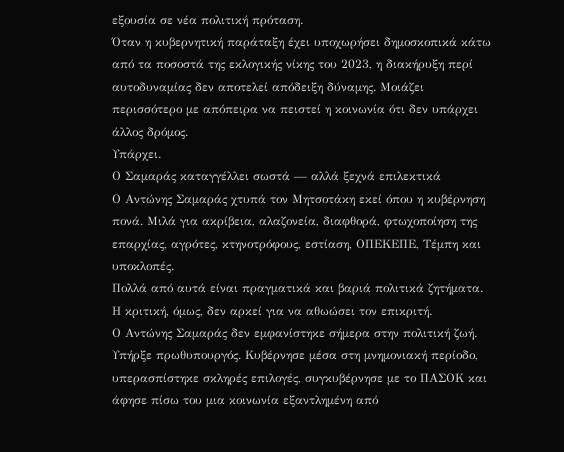εξουσία σε νέα πολιτική πρόταση.
Όταν η κυβερνητική παράταξη έχει υποχωρήσει δημοσκοπικά κάτω από τα ποσοστά της εκλογικής νίκης του 2023, η διακήρυξη περί αυτοδυναμίας δεν αποτελεί απόδειξη δύναμης. Μοιάζει περισσότερο με απόπειρα να πειστεί η κοινωνία ότι δεν υπάρχει άλλος δρόμος.
Υπάρχει.
Ο Σαμαράς καταγγέλλει σωστά — αλλά ξεχνά επιλεκτικά
Ο Αντώνης Σαμαράς χτυπά τον Μητσοτάκη εκεί όπου η κυβέρνηση πονά. Μιλά για ακρίβεια, αλαζονεία, διαφθορά, φτωχοποίηση της επαρχίας, αγρότες, κτηνοτρόφους, εστίαση, ΟΠΕΚΕΠΕ, Τέμπη και υποκλοπές.
Πολλά από αυτά είναι πραγματικά και βαριά πολιτικά ζητήματα. Η κριτική, όμως, δεν αρκεί για να αθωώσει τον επικριτή.
Ο Αντώνης Σαμαράς δεν εμφανίστηκε σήμερα στην πολιτική ζωή. Υπήρξε πρωθυπουργός. Κυβέρνησε μέσα στη μνημονιακή περίοδο, υπερασπίστηκε σκληρές επιλογές, συγκυβέρνησε με το ΠΑΣΟΚ και άφησε πίσω του μια κοινωνία εξαντλημένη από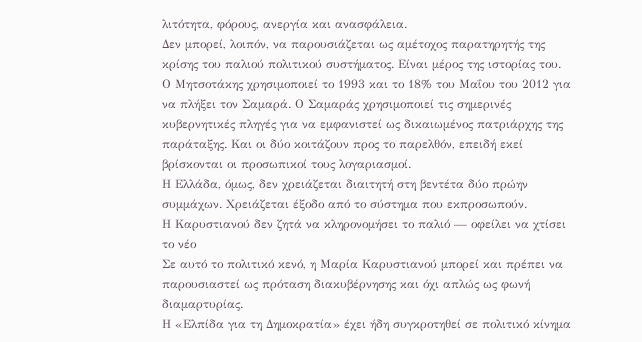λιτότητα, φόρους, ανεργία και ανασφάλεια.
Δεν μπορεί, λοιπόν, να παρουσιάζεται ως αμέτοχος παρατηρητής της κρίσης του παλιού πολιτικού συστήματος. Είναι μέρος της ιστορίας του.
Ο Μητσοτάκης χρησιμοποιεί το 1993 και το 18% του Μαΐου του 2012 για να πλήξει τον Σαμαρά. Ο Σαμαράς χρησιμοποιεί τις σημερινές κυβερνητικές πληγές για να εμφανιστεί ως δικαιωμένος πατριάρχης της παράταξης. Και οι δύο κοιτάζουν προς το παρελθόν, επειδή εκεί βρίσκονται οι προσωπικοί τους λογαριασμοί.
Η Ελλάδα, όμως, δεν χρειάζεται διαιτητή στη βεντέτα δύο πρώην συμμάχων. Χρειάζεται έξοδο από το σύστημα που εκπροσωπούν.
Η Καρυστιανού δεν ζητά να κληρονομήσει το παλιό — οφείλει να χτίσει το νέο
Σε αυτό το πολιτικό κενό, η Μαρία Καρυστιανού μπορεί και πρέπει να παρουσιαστεί ως πρόταση διακυβέρνησης και όχι απλώς ως φωνή διαμαρτυρίας.
Η «Ελπίδα για τη Δημοκρατία» έχει ήδη συγκροτηθεί σε πολιτικό κίνημα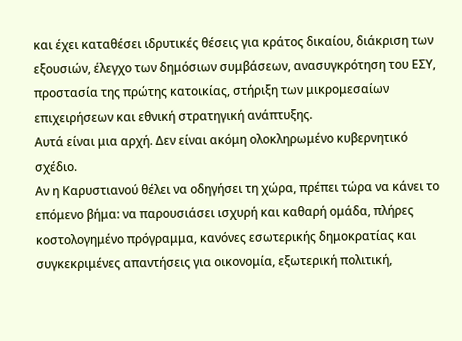και έχει καταθέσει ιδρυτικές θέσεις για κράτος δικαίου, διάκριση των εξουσιών, έλεγχο των δημόσιων συμβάσεων, ανασυγκρότηση του ΕΣΥ, προστασία της πρώτης κατοικίας, στήριξη των μικρομεσαίων επιχειρήσεων και εθνική στρατηγική ανάπτυξης.
Αυτά είναι μια αρχή. Δεν είναι ακόμη ολοκληρωμένο κυβερνητικό σχέδιο.
Αν η Καρυστιανού θέλει να οδηγήσει τη χώρα, πρέπει τώρα να κάνει το επόμενο βήμα: να παρουσιάσει ισχυρή και καθαρή ομάδα, πλήρες κοστολογημένο πρόγραμμα, κανόνες εσωτερικής δημοκρατίας και συγκεκριμένες απαντήσεις για οικονομία, εξωτερική πολιτική,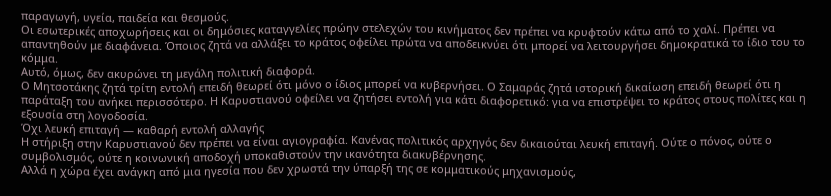παραγωγή, υγεία, παιδεία και θεσμούς.
Οι εσωτερικές αποχωρήσεις και οι δημόσιες καταγγελίες πρώην στελεχών του κινήματος δεν πρέπει να κρυφτούν κάτω από το χαλί. Πρέπει να απαντηθούν με διαφάνεια. Όποιος ζητά να αλλάξει το κράτος οφείλει πρώτα να αποδεικνύει ότι μπορεί να λειτουργήσει δημοκρατικά το ίδιο του το κόμμα.
Αυτό, όμως, δεν ακυρώνει τη μεγάλη πολιτική διαφορά.
Ο Μητσοτάκης ζητά τρίτη εντολή επειδή θεωρεί ότι μόνο ο ίδιος μπορεί να κυβερνήσει. Ο Σαμαράς ζητά ιστορική δικαίωση επειδή θεωρεί ότι η παράταξη του ανήκει περισσότερο. Η Καρυστιανού οφείλει να ζητήσει εντολή για κάτι διαφορετικό: για να επιστρέψει το κράτος στους πολίτες και η εξουσία στη λογοδοσία.
Όχι λευκή επιταγή — καθαρή εντολή αλλαγής
Η στήριξη στην Καρυστιανού δεν πρέπει να είναι αγιογραφία. Κανένας πολιτικός αρχηγός δεν δικαιούται λευκή επιταγή. Ούτε ο πόνος, ούτε ο συμβολισμός, ούτε η κοινωνική αποδοχή υποκαθιστούν την ικανότητα διακυβέρνησης.
Αλλά η χώρα έχει ανάγκη από μια ηγεσία που δεν χρωστά την ύπαρξή της σε κομματικούς μηχανισμούς,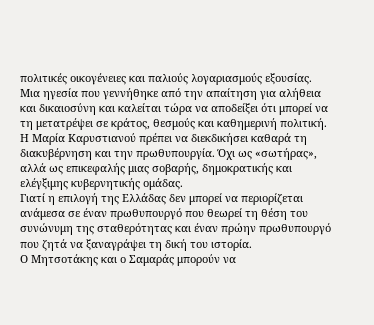πολιτικές οικογένειες και παλιούς λογαριασμούς εξουσίας. Μια ηγεσία που γεννήθηκε από την απαίτηση για αλήθεια και δικαιοσύνη και καλείται τώρα να αποδείξει ότι μπορεί να τη μετατρέψει σε κράτος, θεσμούς και καθημερινή πολιτική.
Η Μαρία Καρυστιανού πρέπει να διεκδικήσει καθαρά τη διακυβέρνηση και την πρωθυπουργία. Όχι ως «σωτήρας», αλλά ως επικεφαλής μιας σοβαρής, δημοκρατικής και ελέγξιμης κυβερνητικής ομάδας.
Γιατί η επιλογή της Ελλάδας δεν μπορεί να περιορίζεται ανάμεσα σε έναν πρωθυπουργό που θεωρεί τη θέση του συνώνυμη της σταθερότητας και έναν πρώην πρωθυπουργό που ζητά να ξαναγράψει τη δική του ιστορία.
Ο Μητσοτάκης και ο Σαμαράς μπορούν να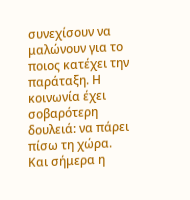συνεχίσουν να μαλώνουν για το ποιος κατέχει την παράταξη. Η κοινωνία έχει σοβαρότερη δουλειά: να πάρει πίσω τη χώρα.
Και σήμερα η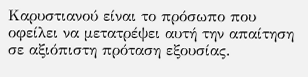Καρυστιανού είναι το πρόσωπο που οφείλει να μετατρέψει αυτή την απαίτηση σε αξιόπιστη πρόταση εξουσίας.